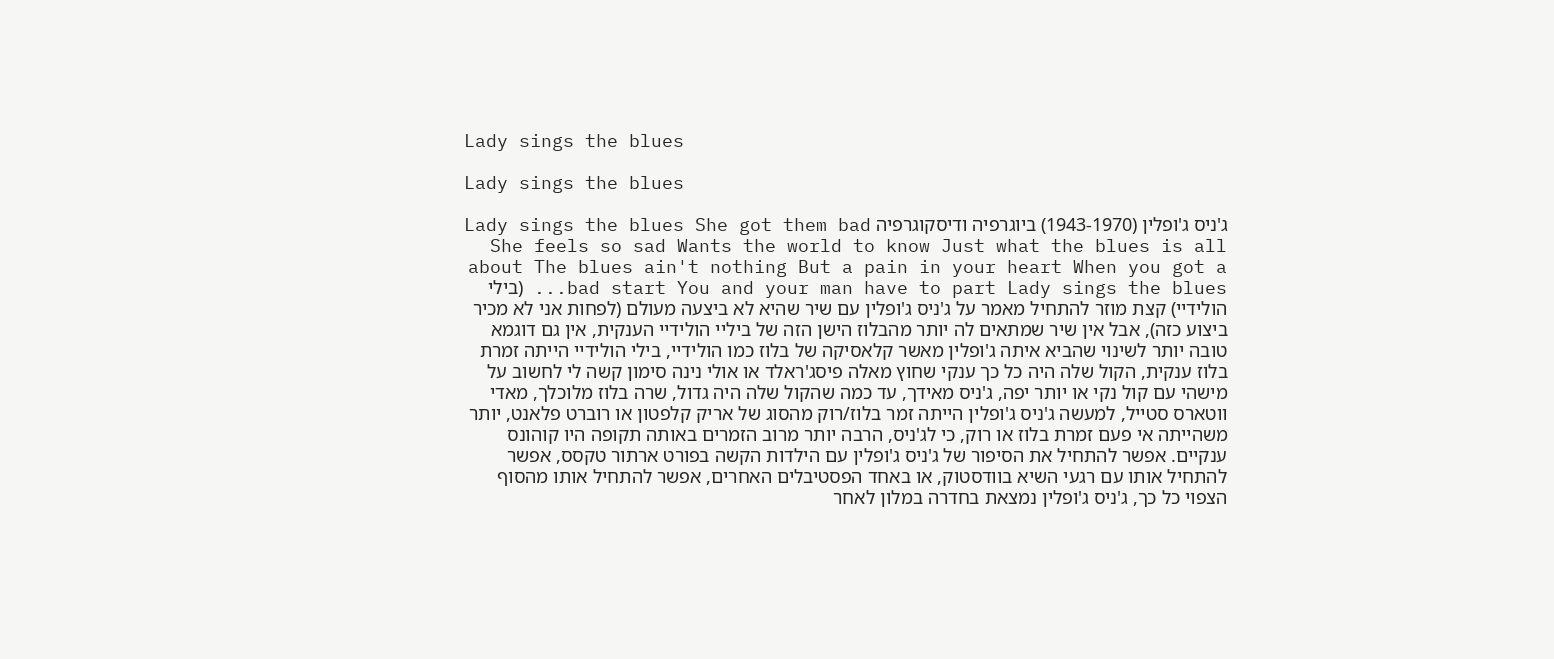Lady sings the blues

Lady sings the blues

ג'ניס ג'ופלין (1943-1970) ביוגרפיה ודיסקוגרפיה Lady sings the blues She got them bad She feels so sad Wants the world to know Just what the blues is all about The blues ain't nothing But a pain in your heart When you got a bad start You and your man have to part Lady sings the blues... (בילי הולידיי) קצת מוזר להתחיל מאמר על ג'ניס ג'ופלין עם שיר שהיא לא ביצעה מעולם (לפחות אני לא מכיר ביצוע כזה), אבל אין שיר שמתאים לה יותר מהבלוז הישן הזה של ביליי הולידיי הענקית, אין גם דוגמא טובה יותר לשינוי שהביא איתה ג'ופלין מאשר קלאסיקה של בלוז כמו הולידיי, בילי הולידיי הייתה זמרת בלוז ענקית, הקול שלה היה כל כך ענקי שחוץ מאלה פיסג'ראלד או אולי נינה סימון קשה לי לחשוב על מישהי עם קול נקי או יותר יפה, ג'ניס מאידך, עד כמה שהקול שלה היה גדול, שרה בלוז מלוכלך, מאדי ווטארס סטייל, למעשה ג'ניס ג'ופלין הייתה זמר בלוז/רוק מהסוג של אריק קלפטון או רוברט פלאנט, יותר משהייתה אי פעם זמרת בלוז או רוק, כי לג'ניס, הרבה יותר מרוב הזמרים באותה תקופה היו קוהונס ענקיים. אפשר להתחיל את הסיפור של ג'ניס ג'ופלין עם הילדות הקשה בפורט ארתור טקסס, אפשר להתחיל אותו עם רגעי השיא בוודסטוק, או באחד הפסטיבלים האחרים, אפשר להתחיל אותו מהסוף הצפוי כל כך, ג'ניס ג'ופלין נמצאת בחדרה במלון לאחר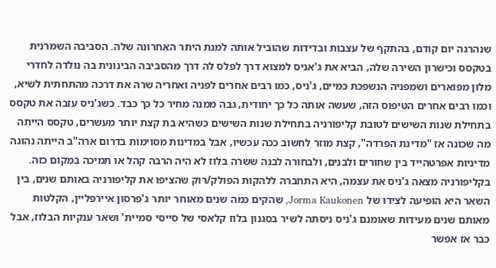שנהרגה יום קודם, בהתקף של עצבות ובדידות שהוביל אותה למנת היתר האחרונה שלה. הסביבה השמרנית בטקסס וכישרון השירה שלה, הביא את ג'אניס למצוא דרך לפלס לה דרך מהסביבה הבינונית בה נולדה לחדרי מלון מפוארים ושמפניה הנשפכת כמיים, ג'ניס, כמו רבים אחרים לפניה ואחריה שרה את דרכה מהתחתית לשיא, וכמו רבים אחרים הטיפוס הזה, שעשה אותה כל כך יחודית, גבה ממנה מחיר כל כך כבד. כשג'ניס עזבה את טקסס בתחילת שנות השישים לטובת קליפורניה בתחילת שנות השישים כשהיא בת קצת יותר מעשרים, טקסס הייתה מה שכונה אז "מדינת הפרדה", קצת מוזר לחשוב ככה עכשיו, אבל במדינות מסוימות בדרום ארה"ב הייתה נהוגה מדיניות אפרטהייד בין שחורים ולבנים, ולבחורה לבנה ששרה בלוז לא היה הרבה קהל או תמיכה במקום כזה. בקליפורניה מצאה ג'ניס את עצמה, היא התחברה ללהקות הפולק/רוק שהציפו את קליפורניה באותם שנים, בין השאר היא הופיעה לצידו של Jorma Kaukonen, שהקים כמה שנים מאוחר יותר ג'פרסון איירפליין, הקלטות מאותם שנים מעידות שאומנם ג'ניס ניסתה לשיר בסגנון בלוז קלאסי של סייסי סמיית' ושאר ענקיות הבלוז, אבל כבר אז אפשר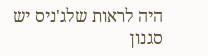היה לראות שלג'ניס יש סגנון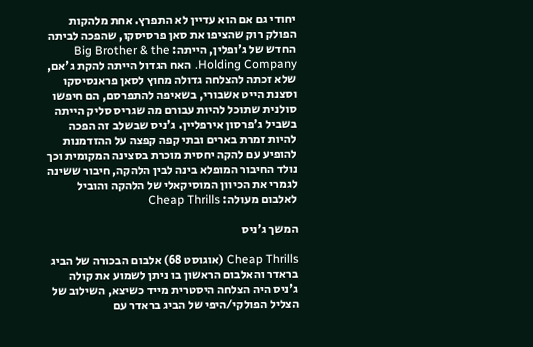יחודי גם אם הוא עדיין לא התפרץ. אחת מלהקות הפולק רוק שהציפו את סאן פרסיסקו, שהפכה לביתה החדש של ג'ופלין, הייתה: Big Brother & the Holding Company. האח הגדול הייתה להקת ג'אם, שלא זכתה להצלחה גדולה מחוץ לסאן פראנסיסקו וסצנת הייט אשבורי, בשאיפה להתפרסם, הם חיפשו סולנית שתוכל להיות עבורם מה שגריס סליק הייתה בשביל ג'פרסון אירפליין. ג'ניס שבשלב זה הפכה להיות זמרת בארים ובתי קפה קפצה על ההזדמנות להופיע עם להקה יחסית מוכרת בסצינה המקומית וכך נולד החיבור המופלא בינה לבין הלהקה, חיבור ששינה לגמרי את הכיוון המוסיקאלי של הלהקה והוביל לאלבום מעולה: Cheap Thrills

המשך ג'ניס

Cheap Thrills (אוגוסט 68) אלבום הבכורה של הביג בראדר והאלבום הראשון בו ניתן לשמוע את קולה ג'ניס היה הצלחה היסטרית מייד כשיצא, השילוב של הצליל הפולקי/היפי של הביג בראדר עם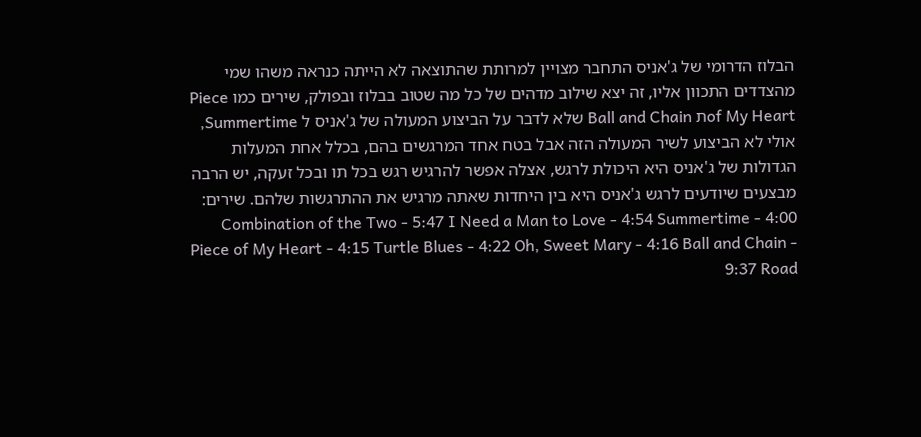הבלוז הדרומי של ג'אניס התחבר מצויין למרותת שהתוצאה לא הייתה כנראה משהו שמי מהצדדים התכוון אליו, זה יצא שילוב מדהים של כל מה שטוב בבלוז ובפולק, שירים כמו Piece of My Heartת Ball and Chain שלא לדבר על הביצוע המעולה של ג'אניס ל Summertime, אולי לא הביצוע לשיר המעולה הזה אבל בטח אחד המרגשים בהם, בכלל אחת המעלות הגדולות של ג'אניס היא היכולת לרגש, אצלה אפשר להרגיש רגש בכל תו ובכל זעקה, יש הרבה מבצעים שיודעים לרגש ג'אניס היא בין היחדות שאתה מרגיש את ההתרגשות שלהם. שירים: Combination of the Two - 5:47 I Need a Man to Love - 4:54 Summertime - 4:00 Piece of My Heart - 4:15 Turtle Blues - 4:22 Oh, Sweet Mary - 4:16 Ball and Chain - 9:37 Road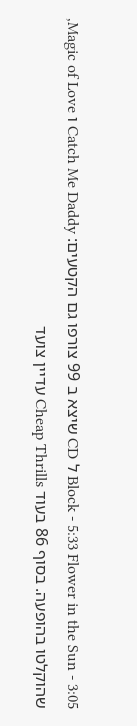Block - 5:33 Flower in the Sun - 3:05 ל CD שיצא ב 99 צורפו גם הקטעים: Catch Me Daddy ו Magic of Love, שהוקלטו בהופעה. בסוף 86 בעוד Cheap Thrills עדיין צועד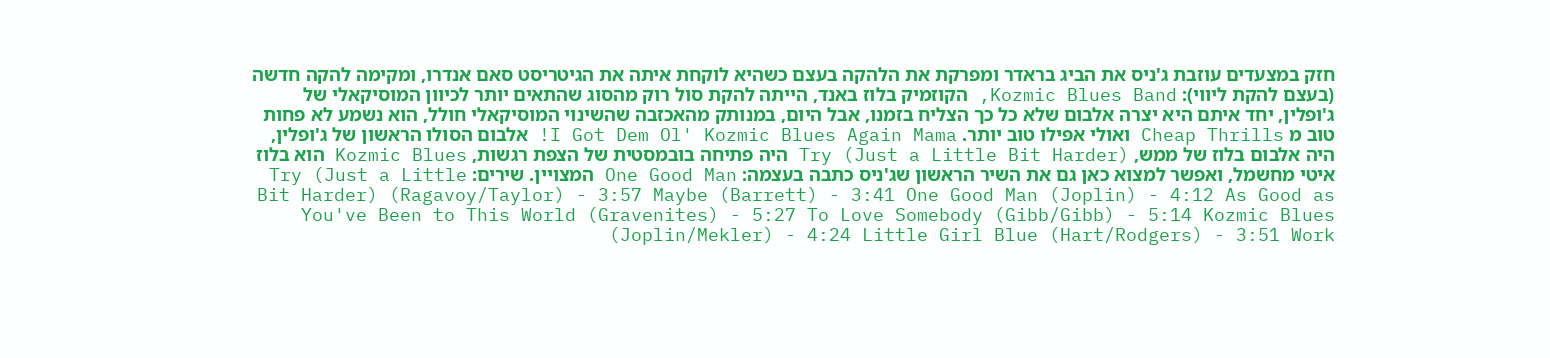חזק במצעדים עוזבת ג'ניס את הביג בראדר ומפרקת את הלהקה בעצם כשהיא לוקחת איתה את הגיטריסט סאם אנדרו, ומקימה להקה חדשה (בעצם להקת ליווי): Kozmic Blues Band, הקוזמיק בלוז באנד, הייתה להקת סול רוק מהסוג שהתאים יותר לכיוון המוסיקאלי של ג'ופלין, יחד איתם היא יצרה אלבום שלא כל כך הצליח בזמנו, אבל היום, במנותק מהאכזבה שהשינוי המוסיקאלי חולל, הוא נשמע לא פחות טוב מ Cheap Thrills ואולי אפילו טוב יותר. I Got Dem Ol' Kozmic Blues Again Mama! אלבום הסולו הראשון של ג'ופלין, היה אלבום בלוז של ממש, Try (Just a Little Bit Harder) היה פתיחה בובמסטית של הצפת רגשות, Kozmic Blues הוא בלוז איטי מחשמל, ואפשר למצוא כאן גם את השיר הראשון שג'ניס כתבה בעצמה: One Good Man המצויין. שירים: Try (Just a Little Bit Harder) (Ragavoy/Taylor) - 3:57 Maybe (Barrett) - 3:41 One Good Man (Joplin) - 4:12 As Good as You've Been to This World (Gravenites) - 5:27 To Love Somebody (Gibb/Gibb) - 5:14 Kozmic Blues (Joplin/Mekler) - 4:24 Little Girl Blue (Hart/Rodgers) - 3:51 Work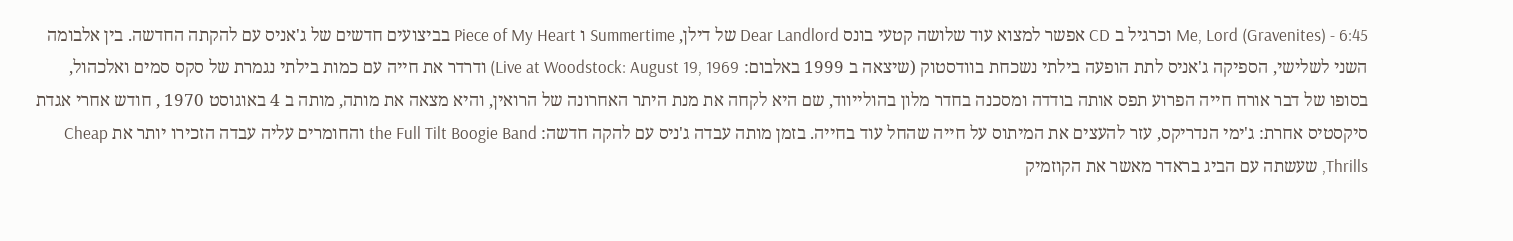Me, Lord (Gravenites) - 6:45 וכרגיל ב CD אפשר למצוא עוד שלושה קטעי בונס Dear Landlord של דילן, Summertime ו Piece of My Heart בביצועים חדשים של ג'אניס עם להקתה החדשה. בין אלבומה השני לשלישי, הספיקה ג'אניס לתת הופעה בילתי נשכחת בוודסטוק (שיצאה ב 1999 באלבום: Live at Woodstock: August 19, 1969) ודרדר את חייה עם כמות בילתי נגמרת של סקס סמים ואלכהול, בסופו של דבר אורח חייה הפרוע תפס אותה בודדה ומסכנה בחדר מלון בהולייווד, שם היא לקחה את מנת היתר האחרונה של הרואין, והיא מצאה את מותה, מותה ב 4 באוגוסט 1970 , חודש אחרי אגדת סיקסטיס אחרת: ג'ימי הנדריקס, עזר להעצים את המיתוס על חייה שהחל עוד בחייה. בזמן מותה עבדה ג'ניס עם להקה חדשה: the Full Tilt Boogie Band והחומרים עליה עבדה הזכירו יותר את Cheap Thrills, שעשתה עם הביג בראדר מאשר את הקוזמיק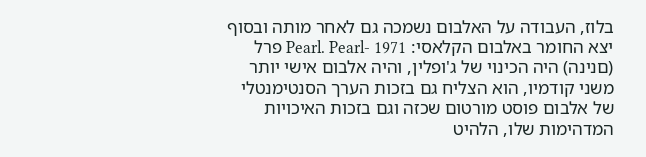בלוז, העבודה על האלבום נשמכה גם לאחר מותה ובסוף יצא החומר באלבום הקלאסי: Pearl. Pearl- 1971 פרל (םנינה) היה הכינוי של ג'ופלין, והיה אלבום אישי יותר משני קודמיו, הוא הצליח גם בזכות הערך הסנטימנטלי של אלבום פוסט מורטום שכזה וגם בזכות האיכויות המדהימות שלו, הלהיט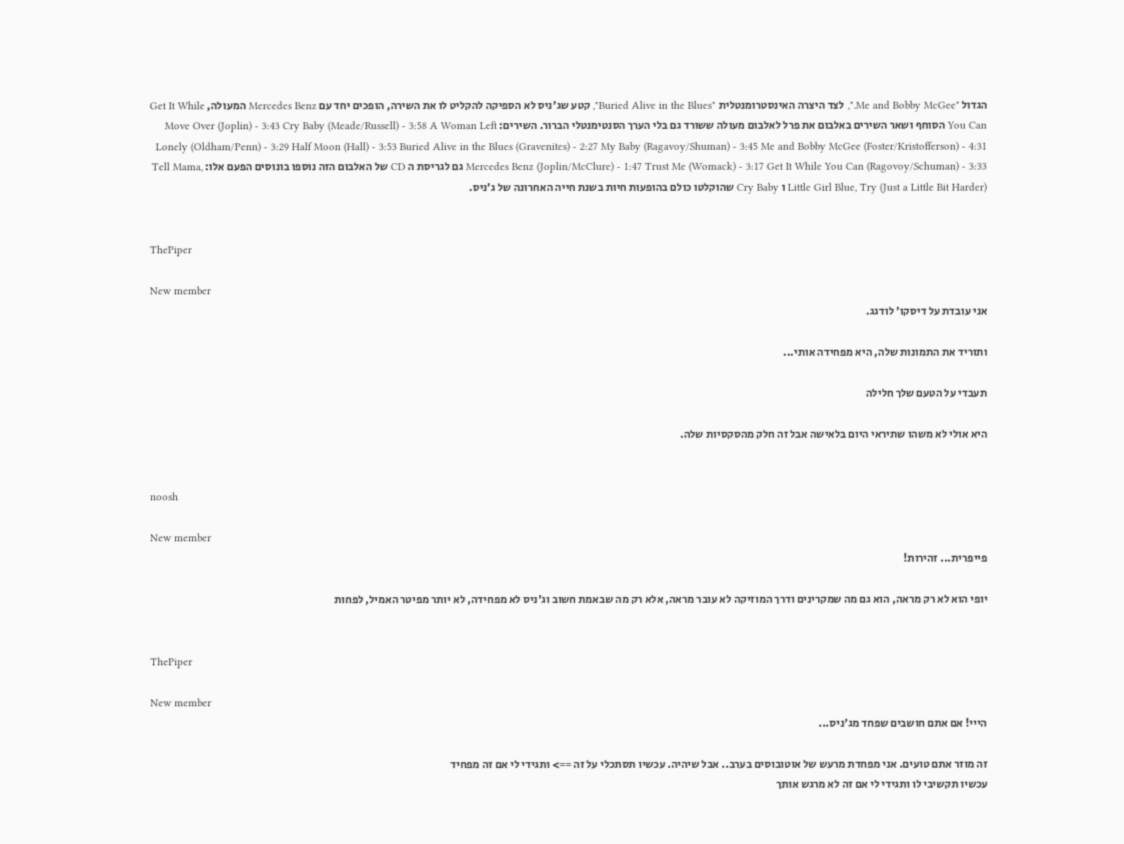הגדול "Me and Bobby McGee.", לצד היצרה האינסטרומנטלית "Buried Alive in the Blues", קטע שג'ניס לא הספיקה להקליט לו את השירה, הופכים יחד עם Mercedes Benz המעולה, Get It While You Can הסוחף ושאר השירים באלבום את פרל לאלבום מעולה ששורד גם בלי הערך הסנטימנטלי הברור. השירים: Move Over (Joplin) - 3:43 Cry Baby (Meade/Russell) - 3:58 A Woman Left Lonely (Oldham/Penn) - 3:29 Half Moon (Hall) - 3:53 Buried Alive in the Blues (Gravenites) - 2:27 My Baby (Ragavoy/Shuman) - 3:45 Me and Bobby McGee (Foster/Kristofferson) - 4:31 Mercedes Benz (Joplin/McClure) - 1:47 Trust Me (Womack) - 3:17 Get It While You Can (Ragovoy/Schuman) - 3:33 גם לגריסת ה CD של האלבום הזה נוספו בונוסים הפעם אלו: Tell Mama, Little Girl Blue, Try (Just a Little Bit Harder) ו Cry Baby שהוקלטו כולם בהופעות חיות בשנת חייה האחרונה של ג'ניס.


ThePiper

New member
אני עובדת על דיסקו' לודגג.

ותוריד את התמונות שלה, היא מפחידה אותי...

תעבדי על הטעם שלך חלילה

היא אולי לא משהו שתיראי היום בלאישה אבל זה חלק מהסקסיות שלה.


noosh

New member
פייפרית... זהירות!

יופי הוא לא רק מראה, הוא גם מה שמקרינים ודרך המוזיקה לא עובר מראה, אלא רק מה שבאמת חשוב וג'ניס לא מפחידה, לא יותר מפיטר האמיל, לפחות


ThePiper

New member
הייי! אם אתם חושבים שפחד מג'ניס...

זה מוזר אתם טועים. אני מפחדת מרעש של אוטובוסים בערב.. אבל שיהיה. עכשיו תסתכלי על זה ==> ותגידי לי אם זה מפחיד
עכשיו תקשיבי לו ותגידי לי אם זה לא מרגש אותך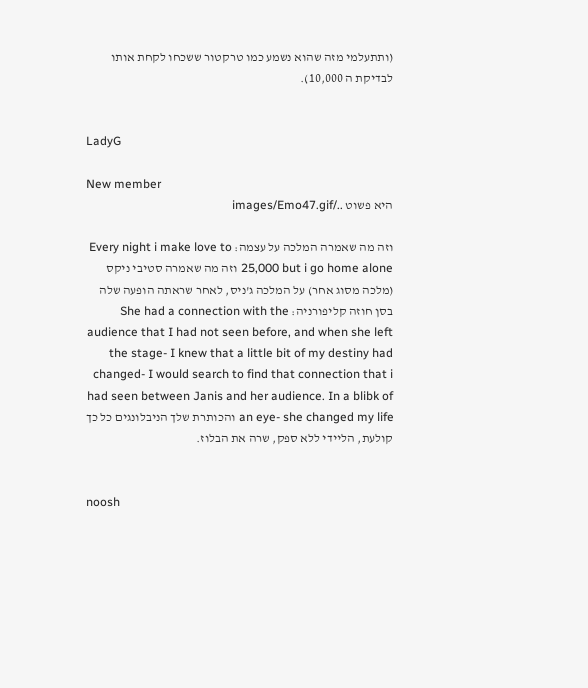(ותתעלמי מזה שהוא נשמע כמו טרקטור ששכחו לקחת אותו לבדיקת ה 10,000).


LadyG

New member
היא פשוט ../images/Emo47.gif

וזה מה שאמרה המלכה על עצמה: Every night i make love to 25,000 but i go home alone וזה מה שאמרה סטיבי ניקס (מלכה מסוג אחר) על המלכה ג'ניס, לאחר שראתה הופעה שלה בסן חוזה קליפורניה: She had a connection with the audience that I had not seen before, and when she left the stage- I knew that a little bit of my destiny had changed- I would search to find that connection that i had seen between Janis and her audience. In a blibk of an eye- she changed my life והכותרת שלך הניבלונגים כל כך קולעת, הליידי ללא ספק, שרה את הבלוז.


noosh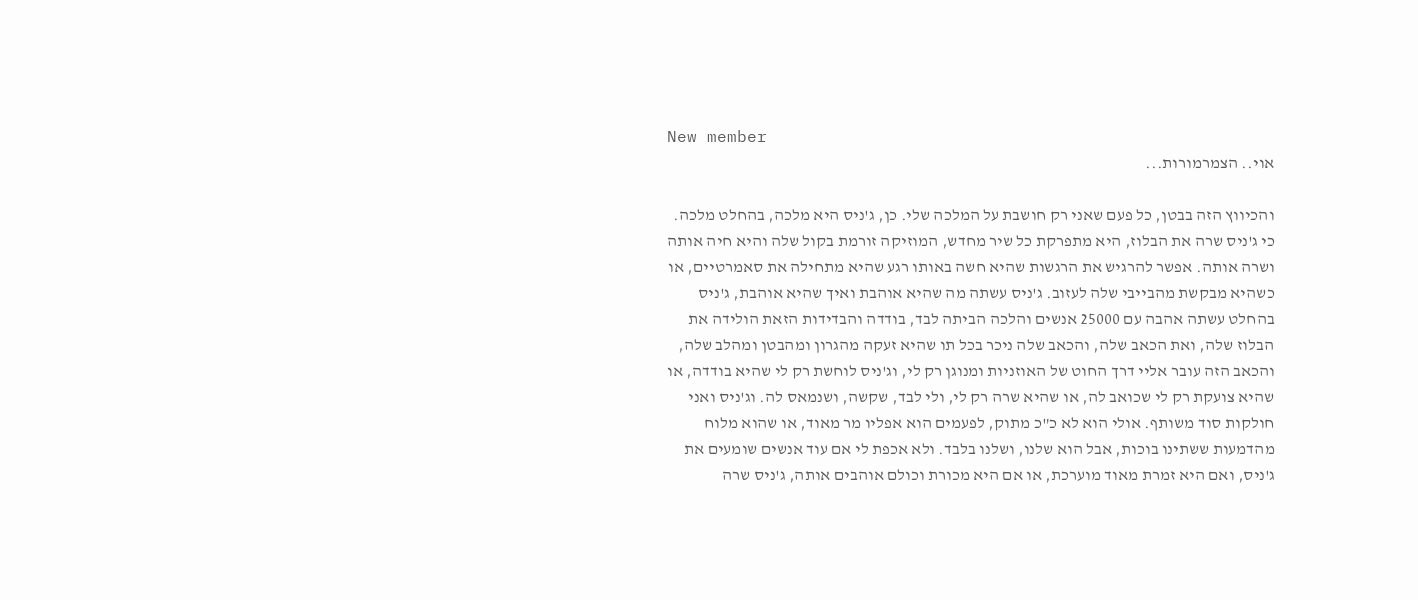New member
אוי.. הצמרמורות...

והכיווץ הזה בבטן, כל פעם שאני רק חושבת על המלכה שלי. כן, ג'ניס היא מלכה, בהחלט מלכה. כי ג'ניס שרה את הבלוז, היא מתפרקת כל שיר מחדש, המוזיקה זורמת בקול שלה והיא חיה אותה ושרה אותה. אפשר להרגיש את הרגשות שהיא חשה באותו רגע שהיא מתחילה את סאמרטיים, או כשהיא מבקשת מהבייבי שלה לעזוב. ג'ניס עשתה מה שהיא אוהבת ואיך שהיא אוהבת, ג'ניס בהחלט עשתה אהבה עם 25000 אנשים והלכה הביתה לבד, בודדה והבדידות הזאת הולידה את הבלוז שלה, ואת הכאב שלה, והכאב שלה ניכר בכל תו שהיא זעקה מהגרון ומהבטן ומהלב שלה, והכאב הזה עובר אליי דרך החוט של האוזניות ומנוגן רק לי, וג'ניס לוחשת רק לי שהיא בודדה, או שהיא צועקת רק לי שכואב לה, או שהיא שרה רק לי, ולי לבד, שקשה, ושנמאס לה. וג'ניס ואני חולקות סוד משותף. אולי הוא לא כ"כ מתוק, לפעמים הוא אפליו מר מאוד, או שהוא מלוח מהדמעות ששתינו בוכות, אבל הוא שלנו, ושלנו בלבד. ולא אכפת לי אם עוד אנשים שומעים את ג'ניס, ואם היא זמרת מאוד מוערכת, או אם היא מכורת וכולם אוהבים אותה, ג'ניס שרה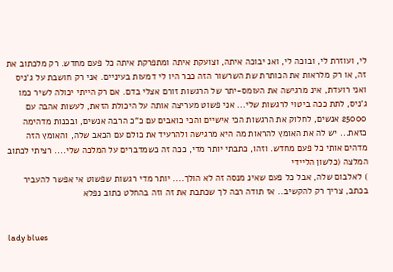לי, ועוזרת לי, ובוכה לי, ואנ יבוכה איתה, וצועקת איתה ומתפרקת איתה כל פעם מחדש. רק מלכתוב את זה, או רק מלראות את הכותרת שת השרשור הזה כבר היו לי דמעות בעיניים. אני רק חושבת על ג'ניס ואני רועדת, אינ מרגישה את העומס-יתר של הרגשות זורם אצלי בדם. אם רק הייתי יכולה לשיר כמו ג'ניס, לתת ככה ביטוי לרגשות שלי... אני פשוט מעריצה אותה על היכולת הזאת, לעשות אהבה עם 25000 אנשים, לחלוק את הרגשות הכי אישיים והכי כואבים עם כ"כ הרבה אנשים, ובכנות מדהימה כזאת... יש לה את האומץ להראות מה היא מרגישה ולהרעיד את כולם עם הכאב שלה, והאומץ הזה מדהים אותי כל פעם מחדש. וזהו, כתבתי יותר מדי, ככה זה כשמדברים על המלכה שלי.... רציתי לכתוב המלצה (כלשון הליידי
) לאלבום שלה, אבל כל פעם שאינ מנסה זה לא הולך.... יותר מדי רגשות שפשוט אי אפשר להעביר בכתב, צריך רק להקשיב.. אז תודה רבה לך שכתבת את זה וזה בהחלט כתוב נפלא


lady blues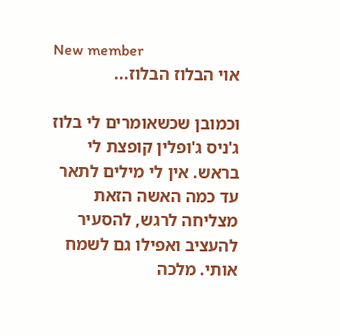New member
אוי הבלוז הבלוז...

וכמובן שכשאומרים לי בלוז ג'ניס ג'ופלין קופצת לי בראש. אין לי מילים לתאר עד כמה האשה הזאת מצליחה לרגש, להסעיר להעציב ואפילו גם לשמח אותי. מלכה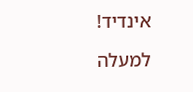אינדיד!

למעלה